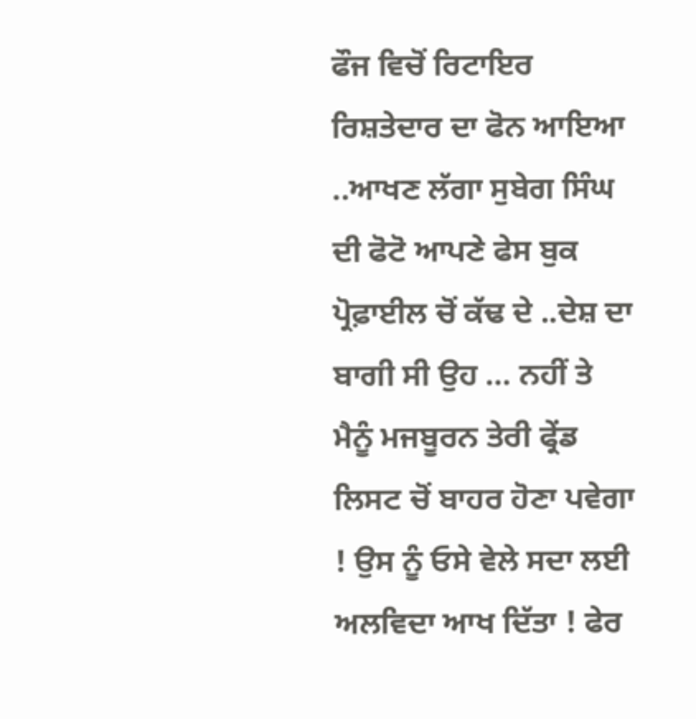ਫੌਜ ਵਿਚੋਂ ਰਿਟਾਇਰ ਰਿਸ਼ਤੇਦਾਰ ਦਾ ਫੋਨ ਆਇਆ ..ਆਖਣ ਲੱਗਾ ਸੁਬੇਗ ਸਿੰਘ ਦੀ ਫੋਟੋ ਆਪਣੇ ਫੇਸ ਬੁਕ ਪ੍ਰੋਫ਼ਾਈਲ ਚੋਂ ਕੱਢ ਦੇ ..ਦੇਸ਼ ਦਾ ਬਾਗੀ ਸੀ ਉਹ … ਨਹੀਂ ਤੇ ਮੈਨੂੰ ਮਜਬੂਰਨ ਤੇਰੀ ਫ੍ਰੇਂਡ ਲਿਸਟ ਚੋਂ ਬਾਹਰ ਹੋਣਾ ਪਵੇਗਾ ! ਉਸ ਨੂੰ ਓਸੇ ਵੇਲੇ ਸਦਾ ਲਈ ਅਲਵਿਦਾ ਆਖ ਦਿੱਤਾ ! ਫੇਰ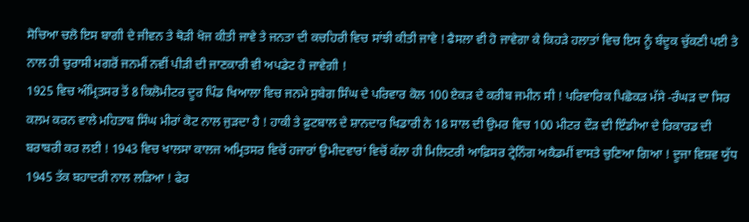ਸੋਚਿਆ ਚਲੋ ਇਸ ਬਾਗੀ ਦੇ ਜੀਵਨ ਤੇ ਥੋੜੀ ਖੋਜ ਕੀਤੀ ਜਾਵੇ ਤੇ ਜਨਤਾ ਦੀ ਕਚਹਿਰੀ ਵਿਚ ਸਾਂਝੀ ਕੀਤੀ ਜਾਵੇ ! ਫੈਸਲਾ ਵੀ ਹੋ ਜਾਵੇਗਾ ਕੇ ਕਿਹੜੇ ਹਲਾਤਾਂ ਵਿਚ ਇਸ ਨੂੰ ਬੰਦੂਕ ਚੁੱਕਣੀ ਪਈ ਤੇ ਨਾਲ ਹੀ ਚੁਰਾਸੀ ਮਗਰੋਂ ਜਨਮੀਂ ਨਵੀਂ ਪੀੜੀ ਦੀ ਜਾਣਕਾਰੀ ਵੀ ਅਪਡੇਟ ਹੋ ਜਾਵੇਗੀ !
1925 ਵਿਚ ਅੰਮ੍ਰਿਤਸਰ ਤੋਂ 8 ਕਿਲੋਮੀਟਰ ਦੂਰ ਪਿੰਡ ਖਿਆਲਾ ਵਿਚ ਜਨਮੇ ਸੁਬੇਗ ਸਿੰਘ ਦੇ ਪਰਿਵਾਰ ਕੋਲ 100 ਏਕੜ ਦੇ ਕਰੀਬ ਜਮੀਨ ਸੀ ! ਪਰਿਵਾਰਿਕ ਪਿਛੋਕੜ ਮੱਸੇ -ਰੰਘੜ ਦਾ ਸਿਰ ਕਲਮ ਕਰਨ ਵਾਲੇ ਮਹਿਤਾਬ ਸਿੰਘ ਮੀਰਾਂ ਕੋਟ ਨਾਲ ਜੁੜਦਾ ਹੈ ! ਹਾਕੀ ਤੇ ਫ਼ੁਟਬਾਲ ਦੇ ਸ਼ਾਨਦਾਰ ਖਿਡਾਰੀ ਨੇ 18 ਸਾਲ ਦੀ ਉਮਰ ਵਿਚ 100 ਮੀਟਰ ਦੌੜ ਦੀ ਇੰਡੀਆ ਦੇ ਰਿਕਾਰਡ ਦੀ ਬਰਾਬਰੀ ਕਰ ਲਈ ! 1943 ਵਿਚ ਖਾਲਸਾ ਕਾਲਜ ਅਮ੍ਰਿਤਸਰ ਵਿਚੋਂ ਹਜਾਰਾਂ ਉਮੀਦਵਾਰਾਂ ਵਿਚੋਂ ਕੱਲਾ ਹੀ ਮਿਲਿਟਰੀ ਆਫ਼ਿਸਰ ਟ੍ਰੇਨਿੰਗ ਅਕੈਡਮੀਂ ਵਾਸਤੇ ਚੁਣਿਆ ਗਿਆ ! ਦੂਜਾ ਵਿਸ਼ਵ ਯੁੱਧ 1945 ਤੱਕ ਬਹਾਦਰੀ ਨਾਲ ਲੜਿਆ ! ਫੇਰ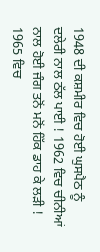1948 ਦੀ ਕਸ਼ਮੀਰ ਵਿਚ ਹੋਈ ਘੁਸਪੈਠ ਨੂੰ ਦਲੇਰੀ ਨਾਲ ਠੱਲ ਪਾਈ ! 1962 ਵਿਚ ਚੀਨੀਆਂ ਨਾਲ ਹੋਈ ਜੰਗ ਤਨੋਂ ਮਨੋਂ ਹਿੱਕ ਡਾਹ ਕੇ ਲੜੀ ! 1965 ਵਿਚ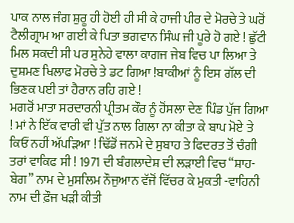ਪਾਕ ਨਾਲ ਜੰਗ ਸ਼ੁਰੂ ਹੀ ਹੋਈ ਹੀ ਸੀ ਕੇ ਹਾਜੀ ਪੀਰ ਦੇ ਮੋਰਚੇ ਤੇ ਘਰੋਂ ਟੈਲੀਗ੍ਰਾਮ ਆ ਗਈ ਕੇ ਪਿਤਾ ਭਗਵਾਨ ਸਿੰਘ ਜੀ ਪੂਰੇ ਹੋ ਗਏ ! ਛੁੱਟੀ ਮਿਲ ਸਕਦੀ ਸੀ ਪਰ ਸੁਨੇਹੇ ਵਾਲਾ ਕਾਗਜ ਜੇਬ ਵਿਚ ਪਾ ਲਿਆ ਤੇ ਦੁਸ਼ਮਣ ਖਿਲਾਫ ਮੋਰਚੇ ਤੇ ਡਟ ਗਿਆ !ਬਾਕੀਆਂ ਨੂੰ ਇਸ ਗੱਲ ਦੀ ਭਿਣਕ ਪਈ ਤਾਂ ਹੈਰਾਨ ਰਹਿ ਗਏ !
ਮਗਰੋਂ ਮਾਤਾ ਸਰਦਾਰਨੀ ਪ੍ਰੀਤਮ ਕੌਰ ਨੂੰ ਹੋਂਸਲਾ ਦੇਣ ਪਿੰਡ ਪੁੱਜ ਗਿਆ ! ਮਾਂ ਨੇ ਇੱਕ ਵਾਰੀ ਵੀ ਪੁੱਤ ਨਾਲ ਗਿਲਾ ਨਾ ਕੀਤਾ ਕੇ ਬਾਪ ਮੋਏ ਤੇ ਕਿਓਂ ਨਹੀਂ ਅੱਪੜਿਆ ! ਢਿੱਡੋਂ ਜਨਮੇ ਦੇ ਸੁਬਾਹ ਤੇ ਫਿਦਰਤ ਤੋਂ ਚੰਗੀ ਤਰਾਂ ਵਾਕਿਫ ਸੀ ! 1971 ਦੀ ਬੰਗਲਾਦੇਸ਼ ਦੀ ਲੜਾਈ ਵਿਚ “ਸ਼ਾਹ-ਬੇਗ” ਨਾਮ ਦੇ ਮੁਸਲਿਮ ਨੌਜੁਆਨ ਵੱਜੋਂ ਵਿੱਚਰ ਕੇ ਮੁਕਤੀ -ਵਾਹਿਨੀ ਨਾਮ ਦੀ ਫ਼ੌਜ ਖੜੀ ਕੀਤੀ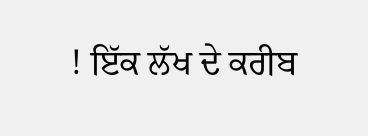! ਇੱਕ ਲੱਖ ਦੇ ਕਰੀਬ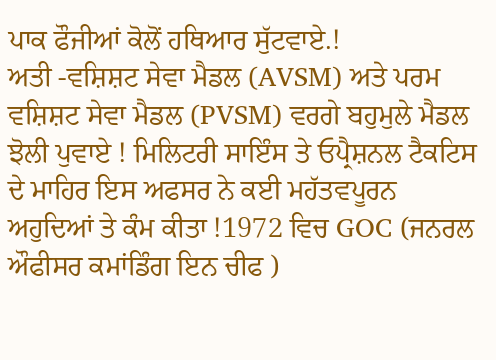ਪਾਕ ਫੌਜੀਆਂ ਕੋਲੋਂ ਹਥਿਆਰ ਸੁੱਟਵਾਏ.!
ਅਤੀ -ਵਸ਼ਿਸ਼ਟ ਸੇਵਾ ਮੈਡਲ (AVSM) ਅਤੇ ਪਰਮ ਵਸ਼ਿਸ਼ਟ ਸੇਵਾ ਮੈਡਲ (PVSM) ਵਰਗੇ ਬਹੁਮੁਲੇ ਮੈਡਲ ਝੋਲੀ ਪੁਵਾਏ ! ਮਿਲਿਟਰੀ ਸਾਇੰਸ ਤੇ ਓਪ੍ਰੈਸ਼ਨਲ ਟੈਕਟਿਸ ਦੇ ਮਾਹਿਰ ਇਸ ਅਫਸਰ ਨੇ ਕਈ ਮਹੱਤਵਪੂਰਨ ਅਹੁਦਿਆਂ ਤੇ ਕੰਮ ਕੀਤਾ !1972 ਵਿਚ GOC (ਜਨਰਲ ਔਫੀਸਰ ਕਮਾਂਡਿੰਗ ਇਨ ਚੀਫ )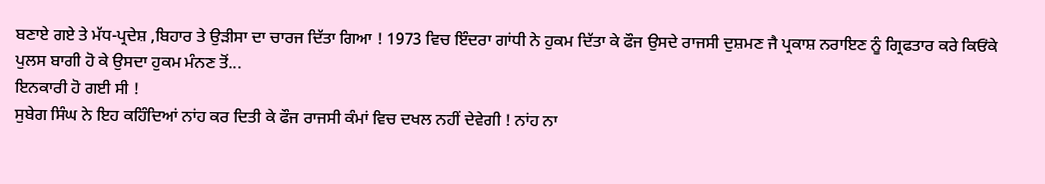ਬਣਾਏ ਗਏ ਤੇ ਮੱਧ-ਪ੍ਰਦੇਸ਼ ,ਬਿਹਾਰ ਤੇ ਉੜੀਸਾ ਦਾ ਚਾਰਜ ਦਿੱਤਾ ਗਿਆ ! 1973 ਵਿਚ ਇੰਦਰਾ ਗਾਂਧੀ ਨੇ ਹੁਕਮ ਦਿੱਤਾ ਕੇ ਫੌਜ ਉਸਦੇ ਰਾਜਸੀ ਦੁਸ਼ਮਣ ਜੈ ਪ੍ਰਕਾਸ਼ ਨਰਾਇਣ ਨੂੰ ਗ੍ਰਿਫਤਾਰ ਕਰੇ ਕਿਓਂਕੇ ਪੁਲਸ ਬਾਗੀ ਹੋ ਕੇ ਉਸਦਾ ਹੁਕਮ ਮੰਨਣ ਤੋਂ...
ਇਨਕਾਰੀ ਹੋ ਗਈ ਸੀ !
ਸੁਬੇਗ ਸਿੰਘ ਨੇ ਇਹ ਕਹਿੰਦਿਆਂ ਨਾਂਹ ਕਰ ਦਿਤੀ ਕੇ ਫੌਜ ਰਾਜਸੀ ਕੰਮਾਂ ਵਿਚ ਦਖਲ ਨਹੀਂ ਦੇਵੇਗੀ ! ਨਾਂਹ ਨਾ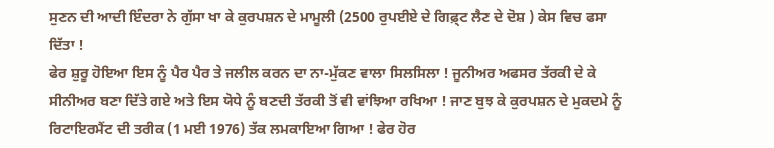ਸੁਣਨ ਦੀ ਆਦੀ ਇੰਦਰਾ ਨੇ ਗੁੱਸਾ ਖਾ ਕੇ ਕੁਰਪਸ਼ਨ ਦੇ ਮਾਮੂਲੀ (2500 ਰੁਪਈਏ ਦੇ ਗਿਫ਼੍ਟ ਲੈਣ ਦੇ ਦੋਸ਼ ) ਕੇਸ ਵਿਚ ਫਸਾ ਦਿੱਤਾ !
ਫੇਰ ਸ਼ੁਰੂ ਹੋਇਆ ਇਸ ਨੂੰ ਪੈਰ ਪੈਰ ਤੇ ਜਲੀਲ ਕਰਨ ਦਾ ਨਾ-ਮੁੱਕਣ ਵਾਲਾ ਸਿਲਸਿਲਾ ! ਜੂਨੀਅਰ ਅਫਸਰ ਤੱਰਕੀ ਦੇ ਕੇ ਸੀਨੀਅਰ ਬਣਾ ਦਿੱਤੇ ਗਏ ਅਤੇ ਇਸ ਯੋਧੇ ਨੂੰ ਬਣਦੀ ਤੱਰਕੀ ਤੋਂ ਵੀ ਵਾਂਝਿਆ ਰਖਿਆ ! ਜਾਣ ਬੁਝ ਕੇ ਕੁਰਪਸ਼ਨ ਦੇ ਮੁਕਦਮੇ ਨੂੰ ਰਿਟਾਇਰਮੈਂਟ ਦੀ ਤਰੀਕ (1 ਮਈ 1976) ਤੱਕ ਲਮਕਾਇਆ ਗਿਆ ! ਫੇਰ ਹੋਰ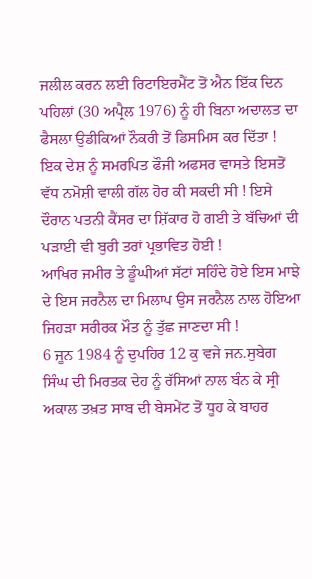ਜਲੀਲ ਕਰਨ ਲਈ ਰਿਟਾਇਰਮੈਂਟ ਤੋਂ ਐਨ ਇੱਕ ਦਿਨ ਪਹਿਲਾਂ (30 ਅਪ੍ਰੈਲ 1976) ਨੂੰ ਹੀ ਬਿਨਾ ਅਦਾਲਤ ਦਾ ਫੈਸਲਾ ਉਡੀਕਿਆਂ ਨੌਕਰੀ ਤੋਂ ਡਿਸਮਿਸ ਕਰ ਦਿੱਤਾ ! ਇਕ ਦੇਸ਼ ਨੂੰ ਸਮਰਪਿਤ ਫੌਜੀ ਅਫਸਰ ਵਾਸਤੇ ਇਸਤੋਂ ਵੱਧ ਨਮੋਸ਼ੀ ਵਾਲੀ ਗੱਲ ਹੋਰ ਕੀ ਸਕਦੀ ਸੀ ! ਇਸੇ ਦੌਰਾਨ ਪਤਨੀ ਕੈਂਸਰ ਦਾ ਸ਼ਿੱਕਾਰ ਹੋ ਗਈ ਤੇ ਬੱਚਿਆਂ ਦੀ ਪੜਾਈ ਵੀ ਬੁਰੀ ਤਰਾਂ ਪ੍ਰਭਾਵਿਤ ਹੋਈ !
ਆਖਿਰ ਜਮੀਰ ਤੇ ਡੂੰਘੀਆਂ ਸੱਟਾਂ ਸਹਿੰਦੇ ਹੋਏ ਇਸ ਮਾਝੇ ਦੇ ਇਸ ਜਰਨੈਲ ਦਾ ਮਿਲਾਪ ਉਸ ਜਰਨੈਲ ਨਾਲ ਹੋਇਆ ਜਿਹੜਾ ਸਰੀਰਕ ਮੌਤ ਨੂੰ ਤੁੱਛ ਜਾਣਦਾ ਸੀ !
6 ਜੂਨ 1984 ਨੂੰ ਦੁਪਹਿਰ 12 ਕੁ ਵਜੇ ਜਨ.ਸੁਬੇਗ ਸਿੰਘ ਦੀ ਮਿਰਤਕ ਦੇਹ ਨੂੰ ਰੱਸਿਆਂ ਨਾਲ ਬੰਨ ਕੇ ਸ੍ਰੀ ਅਕਾਲ ਤਖ਼ਤ ਸਾਬ ਦੀ ਬੇਸਮੇਂਟ ਤੋਂ ਧੂਹ ਕੇ ਬਾਹਰ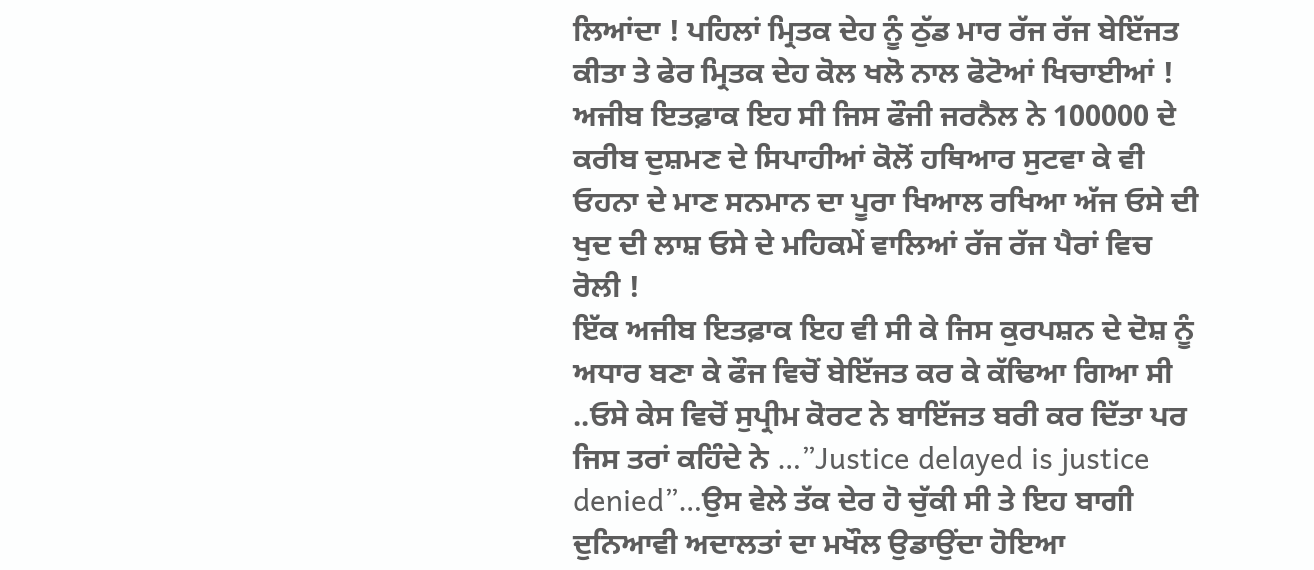ਲਿਆਂਦਾ ! ਪਹਿਲਾਂ ਮ੍ਰਿਤਕ ਦੇਹ ਨੂੰ ਠੁੱਡ ਮਾਰ ਰੱਜ ਰੱਜ ਬੇਇੱਜਤ ਕੀਤਾ ਤੇ ਫੇਰ ਮ੍ਰਿਤਕ ਦੇਹ ਕੋਲ ਖਲੋ ਨਾਲ ਫੋਟੋਆਂ ਖਿਚਾਈਆਂ !
ਅਜੀਬ ਇਤਫ਼ਾਕ ਇਹ ਸੀ ਜਿਸ ਫੌਜੀ ਜਰਨੈਲ ਨੇ 100000 ਦੇ ਕਰੀਬ ਦੁਸ਼ਮਣ ਦੇ ਸਿਪਾਹੀਆਂ ਕੋਲੋਂ ਹਥਿਆਰ ਸੁਟਵਾ ਕੇ ਵੀ ਓਹਨਾ ਦੇ ਮਾਣ ਸਨਮਾਨ ਦਾ ਪੂਰਾ ਖਿਆਲ ਰਖਿਆ ਅੱਜ ਓਸੇ ਦੀ ਖੁਦ ਦੀ ਲਾਸ਼ ਓਸੇ ਦੇ ਮਹਿਕਮੇਂ ਵਾਲਿਆਂ ਰੱਜ ਰੱਜ ਪੈਰਾਂ ਵਿਚ ਰੋਲੀ !
ਇੱਕ ਅਜੀਬ ਇਤਫ਼ਾਕ ਇਹ ਵੀ ਸੀ ਕੇ ਜਿਸ ਕੁਰਪਸ਼ਨ ਦੇ ਦੋਸ਼ ਨੂੰ ਅਧਾਰ ਬਣਾ ਕੇ ਫੌਜ ਵਿਚੋਂ ਬੇਇੱਜਤ ਕਰ ਕੇ ਕੱਢਿਆ ਗਿਆ ਸੀ ..ਓਸੇ ਕੇਸ ਵਿਚੋਂ ਸੁਪ੍ਰੀਮ ਕੋਰਟ ਨੇ ਬਾਇੱਜਤ ਬਰੀ ਕਰ ਦਿੱਤਾ ਪਰ ਜਿਸ ਤਰਾਂ ਕਹਿੰਦੇ ਨੇ …”Justice delayed is justice denied”…ਉਸ ਵੇਲੇ ਤੱਕ ਦੇਰ ਹੋ ਚੁੱਕੀ ਸੀ ਤੇ ਇਹ ਬਾਗੀ ਦੁਨਿਆਵੀ ਅਦਾਲਤਾਂ ਦਾ ਮਖੌਲ ਉਡਾਉਂਦਾ ਹੋਇਆ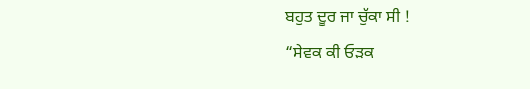ਬਹੁਤ ਦੂਰ ਜਾ ਚੁੱਕਾ ਸੀ !
“ਸੇਵਕ ਕੀ ਓੜਕ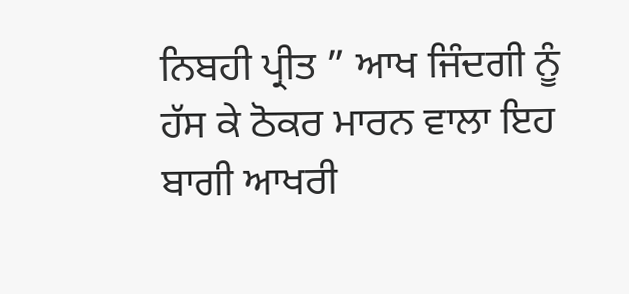ਨਿਬਹੀ ਪ੍ਰੀਤ ” ਆਖ ਜਿੰਦਗੀ ਨੂੰ ਹੱਸ ਕੇ ਠੋਕਰ ਮਾਰਨ ਵਾਲਾ ਇਹ ਬਾਗੀ ਆਖਰੀ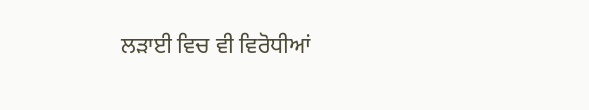ਲੜਾਈ ਵਿਚ ਵੀ ਵਿਰੋਧੀਆਂ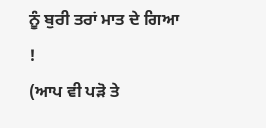ਨੂੰ ਬੁਰੀ ਤਰਾਂ ਮਾਤ ਦੇ ਗਿਆ !
(ਆਪ ਵੀ ਪੜੋ ਤੇ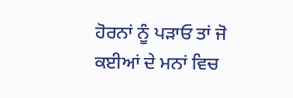ਹੋਰਨਾਂ ਨੂੰ ਪੜਾਓ ਤਾਂ ਜੋ ਕਈਆਂ ਦੇ ਮਨਾਂ ਵਿਚ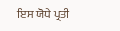ਇਸ ਯੋਧੇ ਪ੍ਰਤੀ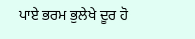ਪਾਏ ਭਰਮ ਭੁਲੇਖੇ ਦੂਰ ਹੋ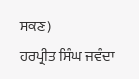ਸਕਣ)
ਹਰਪ੍ਰੀਤ ਸਿੰਘ ਜਵੰਦਾ